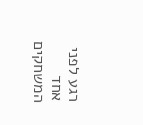רגע לפני אחד המשחקים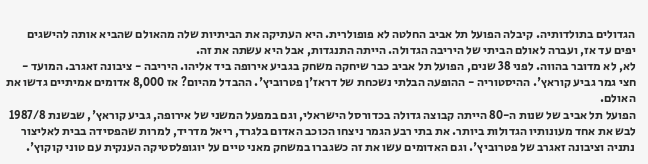הגדולים בתולדותיה. קיבלה הפועל תל אביב החלטה לא פופולרית. היא העתיקה את הביתיות שלה מהאולם שהביא אותה להישגים יפים עד אז, ועברה לאולם הביתי של היריבה הגדולה. הייתה התנגדות, אבל היא עשתה את זה.
לא, לא מדובר בהווה. לפני 38 שנים, הפועל תל אביב כבר שיחקה משחק בגביע אירופה ביד אליהו. היריבה - ציבונה זאגרב. המועד - חצי גמר גביע קוראץ'. ההיסטוריה - ההופעה הבלתי נשכחת של דראז'ן פטרוביץ'. ההבדל מהיום? אז 8,000 אדומים אמיתיים גדשו את האולם.
הפועל תל אביב של שנות ה-80 הייתה קבוצה גדולה בכדורסל הישראלי, וגם במפעל המשני של אירופה, גביע קוראץ', שבשנת 1987/8 לבש את אחד מעונותיו הגדולות ביותר. את בתי רבע הגמר ניצחו הכוכב האדום בלגרד, ריאל מדריד, למרות שהפסידה בבית לאליצור נתניה וציבונה זאגרב של פטרוביץ'. וגם האדומים עשו את זה כשגברו במשחק מאני טיים על יוגופלסטיקה הענקית עם טוני קוקוץ'.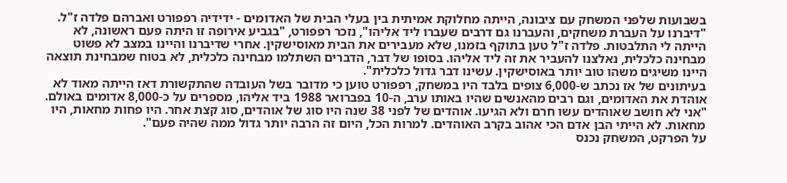בשבועות שלפני המשחק עם ציבונה, הייתה מחלוקת אמיתית בין בעלי הבית של האדומים - ידידיה רפפורט ואברהם פלדה ז"ל. "דיברנו על העברת משחקים, והעברנו גם דרבים שעברו ליד אליהו", נזכר רפפורט, "בגביע אירופה זו היתה פעם ראשונה, לא הייתה לי התלבטות. פלדה ז"ל טען בתוקף בזמנו, שלא מעבירים את הבית מאוסישקין. אחרי שדיברנו והיינו במצב לא פשוט מבחינה כלכלית, נאלצנו להעביר את זה ליד אליהו. בסופו של דבר, הדברים השתלמו מבחינה כלכלית, לא בטוח שמבחינת תוצאה היינו משיגים משהו טוב יותר באוסישקין. עשינו דבר גדול כלכלית".
בעיתונים של אז נכתב ש-6,000 צופים בלבד היו במשחק, רפפורט טוען כי מדובר בשל העובדה שהתקשורת דאז הייתה מאוד לא אוהדת את האדומים, וגם רבים מהאנשים שהיו באותו ערב, ה-10 בפברואר 1988 ביד אליהו, מספרים על כ-8,000 אדומים באולם. "אני לא חושב שאוהדים עשו חרם ולא הגיעו. אוהדים של לפני 38 שנה היו סוג של אוהדים, סוג קצת אחר. היו פחות מחאות, היו מחאות. לא הייתי הבן אדם הכי אהוב בקרב האוהדים. למרות הכל, היום זה הרבה יותר גדול ממה שהיה פעם".
על הפרקט, המשחק נכנס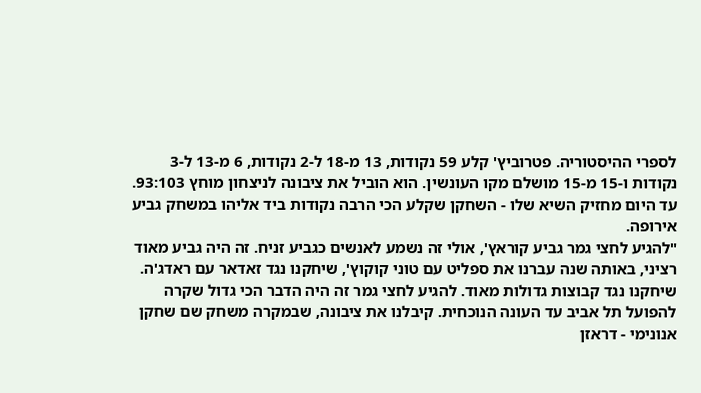לספרי ההיסטוריה. פטרוביץ' קלע 59 נקודות, 13 מ-18 ל-2 נקודות, 6 מ-13 ל-3 נקודות ו-15 מ-15 מושלם מקו העונשין. הוא הוביל את ציבונה לניצחון מוחץ 93:103. עד היום מחזיק השיא שלו - השחקן שקלע הכי הרבה נקודות ביד אליהו במשחק גביע אירופה.
"להגיע לחצי גמר גביע קוראץ', אולי זה נשמע לאנשים כגביע זניח. זה היה גביע מאוד רציני, באותה שנה עברנו את ספליט עם טוני קוקוץ', שיחקנו נגד זאדאר עם ראדג'ה. שיחקנו נגד קבוצות גדולות מאוד. להגיע לחצי גמר זה היה הדבר הכי גדול שקרה להפועל תל אביב עד העונה הנוכחית. קיבלנו את ציבונה, שבמקרה משחק שם שחקן אנונימי - דראזן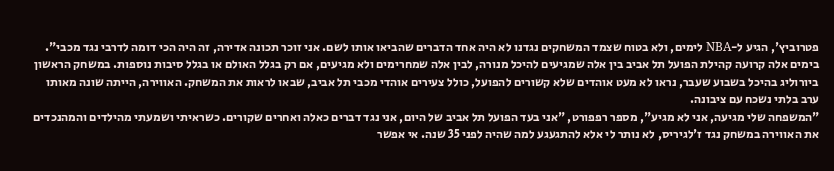פטרוביץ', הגיע ל-NBA לימים, ולא בטוח שצמד המשחקים נגדנו לא היה אחד הדברים שהביאו אותו לשם. אני זוכר תכונה אדירה, זה היה הכי דומה לדרבי נגד מכבי".
בימים אלה קרועה קהילת הפועל תל אביב בין אלה שמגיעים להיכל מנורה, לבין אלה שמחרימים ולא מגיעים, אם רק בגלל האולם או בגלל סיבות נוספות. במשחק הראשון ביורוליג בהיכל בשבוע שעבר, נראו לא מעט אוהדים שלא קשורים להפועל, כולל צעירים אוהדי מכבי תל אביב, שבאו לראות את המשחק. האווירה, הייתה שונה מאותו ערב בלתי נשכח עם ציבונה.
"המשפחה שלי מגיעה, אני לא מגיע", מספר רפפורט, "אני בעד הפועל תל אביב של היום, אני נגד דברים כאלה ואחרים שקורים. כשראיתי ושמעתי מהילדים והמהנכדים את האווירה במשחק נגד ז'לגיריס, לא נותר לי אלא להתגעגע למה שהיה לפני 35 שנה. אי אפשר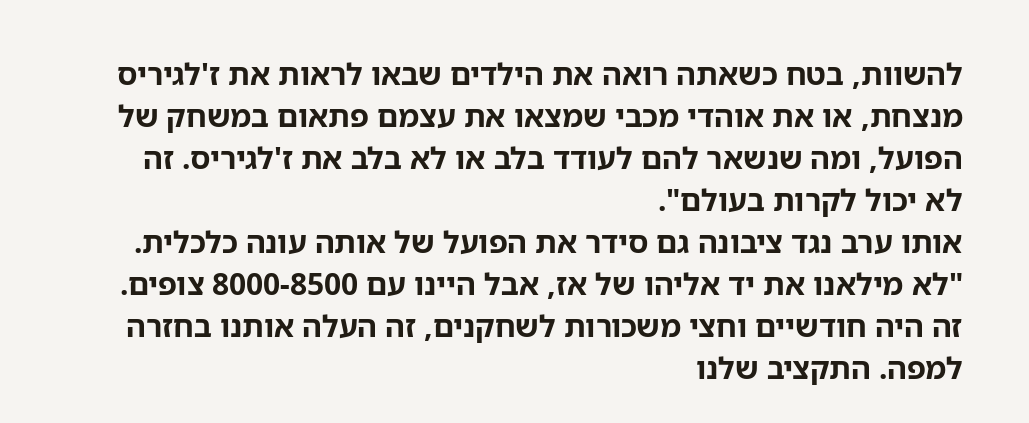להשוות, בטח כשאתה רואה את הילדים שבאו לראות את ז'לגיריס מנצחת, או את אוהדי מכבי שמצאו את עצמם פתאום במשחק של הפועל, ומה שנשאר להם לעודד בלב או לא בלב את ז'לגיריס. זה לא יכול לקרות בעולם".
אותו ערב נגד ציבונה גם סידר את הפועל של אותה עונה כלכלית. "לא מילאנו את יד אליהו של אז, אבל היינו עם 8000-8500 צופים. זה היה חודשיים וחצי משכורות לשחקנים, זה העלה אותנו בחזרה למפה. התקציב שלנו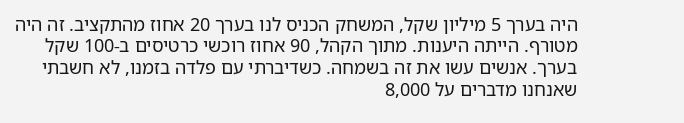היה בערך 5 מיליון שקל, המשחק הכניס לנו בערך 20 אחוז מהתקציב. זה היה מטורף. הייתה היענות. מתוך הקהל, 90 אחוז רוכשי כרטיסים ב-100 שקל בערך. אנשים עשו את זה בשמחה. כשדיברתי עם פלדה בזמנו, לא חשבתי שאנחנו מדברים על 8,000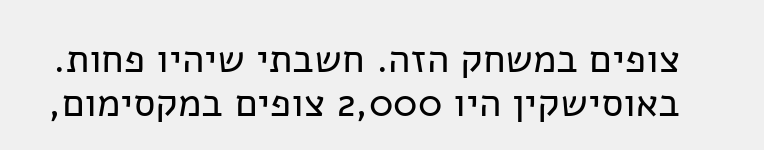צופים במשחק הזה. חשבתי שיהיו פחות. באוסישקין היו 2,000 צופים במקסימום,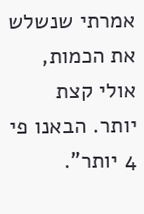אמרתי שנשלש את הכמות, אולי קצת יותר. הבאנו פי 4 יותר".